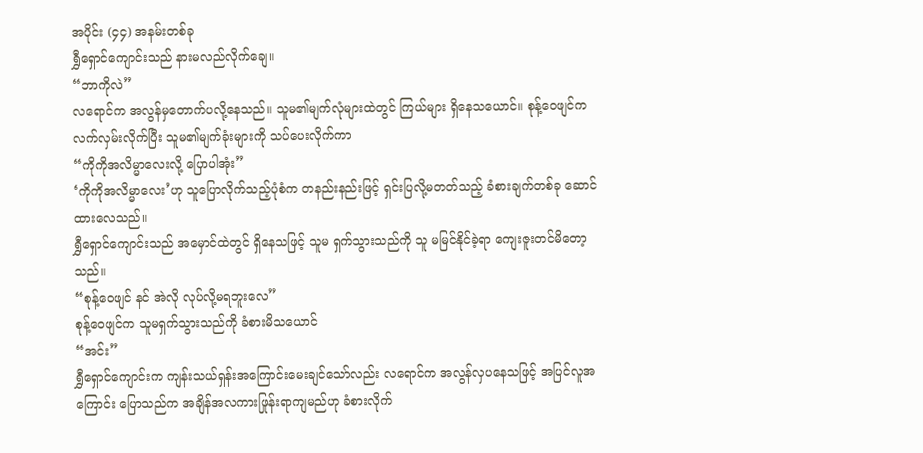အပိုင်း (၄၄) အနမ်းတစ်ခု
ရွှီရှောင်ကျောင်းသည် နားမလည်လိုက်ချေ။
“ဘာကိုလဲ”
လရောင်က အလွန်မှတောက်ပလို့နေသည်။ သူမ၏မျက်လုံများထဲတွင် ကြယ်များ ရှိနေသယောင်။ စုန့်ဝေဖျင်က လက်လှမ်းလိုက်ပြီး သူမ၏မျက်ခုံးများကို သပ်ပေးလိုက်ကာ
“ကိုကိုအလိမ္မာလေးလို့ ပြောပါအုံး”
‘ကိုကိုအလိမ္မာလေး’ဟု သူပြောလိုက်သည့်ပုံစံက တနည်းနည်းဖြင့် ရှင်းပြလို့မတတ်သည့် ခံစားချက်တစ်ခု ဆောင်ထားလေသည်။
ရွှီရှောင်ကျောင်းသည် အမှောင်ထဲတွင် ရှိနေသဖြင့် သူမ ရှက်သွားသည်ကို သူ မမြင်နိုင်ခဲ့ရာ ကျေးဇူးတင်မိတော့သည်။
“စုန့်ဝေဖျင် နင် အဲလို လုပ်လို့မရဘူးလေ”
စုန့်ဝေဖျင်က သူမရှက်သွားသည်ကို ခံစားမိသယောင်
“အင်း”
ရွှီရှောင်ကျောင်းက ကျန်းသယ်ရှန်းအကြောင်းမေးချင်သော်လည်း လရောင်က အလွန်လှပနေသဖြင့် အပြင်လူအကြောင်း ပြောသည်က အချိန်အလကားဖြုန်းရာကျမည်ဟု ခံစားလိုက်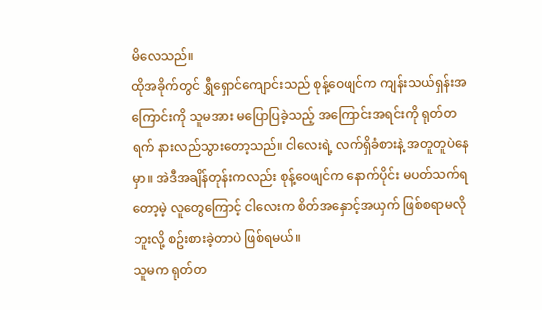မိလေသည်။
ထိုအခိုက်တွင် ရွှီရှောင်ကျောင်းသည် စုန့်ဝေဖျင်က ကျန်းသယ်ရှန်းအကြောင်းကို သူမအား မပြောပြခဲ့သည့် အကြောင်းအရင်းကို ရုတ်တရက် နားလည်သွားတော့သည်။ ငါလေးရဲ့ လက်ရှိခံစားနဲ့ အတူတူပဲနေမှာ။ အဲဒီအချိန်တုန်းကလည်း စုန့်ဝေဖျင်က နောက်ပိုင်း မပတ်သက်ရတော့မဲ့ လူတွေကြောင့် ငါလေးက စိတ်အနှောင့်အယှက် ဖြစ်စရာမလိုဘူးလို့ စဥ်းစားခဲ့တာပဲ ဖြစ်ရမယ်။
သူမက ရုတ်တ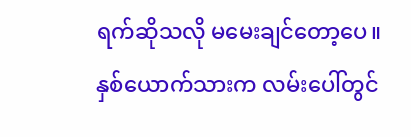ရက်ဆိုသလို မမေးချင်တော့ပေ။
နှစ်ယောက်သားက လမ်းပေါ်တွင်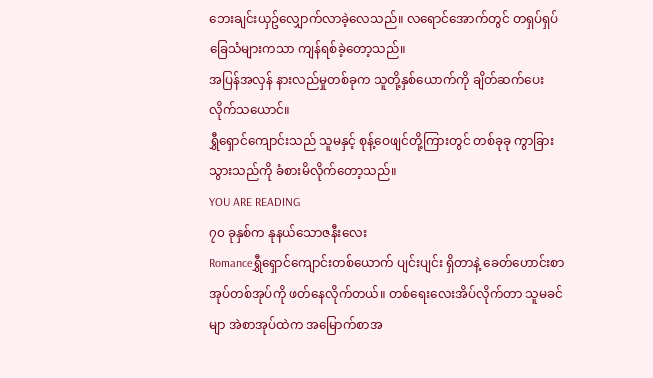ဘေးချင်းယှဥ်လျှောက်လာခဲ့လေသည်။ လရောင်အောက်တွင် တရှပ်ရှပ်ခြေသံများကသာ ကျန်ရစ်ခဲ့တော့သည်။
အပြန်အလှန် နားလည်မှုတစ်ခုက သူတို့နှစ်ယောက်ကို ချိတ်ဆက်ပေးလိုက်သယောင်။
ရွှီရှောင်ကျောင်းသည် သူမနှင့် စုန့်ဝေဖျင်တို့ကြားတွင် တစ်ခုခု ကွာခြားသွားသည်ကို ခံစားမိလိုက်တော့သည်။
YOU ARE READING
၇၀ ခုနှစ်က နုနယ်သောဇနီးလေး
Romanceရွှီရှောင်ကျောင်းတစ်ယောက် ပျင်းပျင်း ရှိတာနဲ့ ခေတ်ဟောင်းစာအုပ်တစ်အုပ်ကို ဖတ်နေလိုက်တယ်။ တစ်ရေးလေးအိပ်လိုက်တာ သူမခင်မျာ အဲစာအုပ်ထဲက အမြောက်စာအ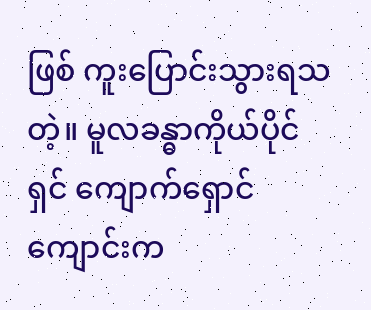ဖြစ် ကူးပြောင်းသွားရသတဲ့။ မူလခန္ဓာကိုယ်ပိုင်ရှင် ကျောက်ရှောင်ကျောင်းက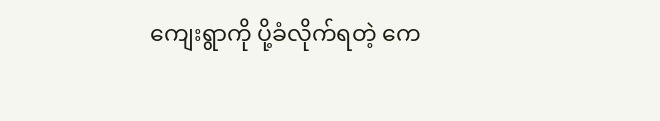ကျေးရွာကို ပို့ခံလိုက်ရတဲ့ ကေ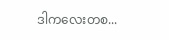ဒါကလေးတစ...